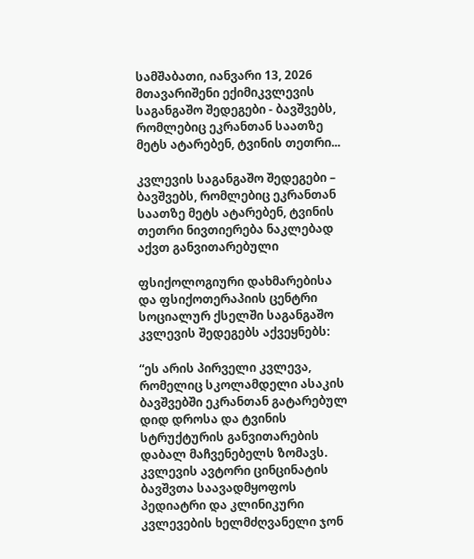სამშაბათი, იანვარი 13, 2026
მთავარიშენი ექიმიკვლევის საგანგაშო შედეგები - ბავშვებს, რომლებიც ეკრანთან საათზე მეტს ატარებენ, ტვინის თეთრი...

კვლევის საგანგაშო შედეგები – ბავშვებს, რომლებიც ეკრანთან საათზე მეტს ატარებენ, ტვინის თეთრი ნივთიერება ნაკლებად აქვთ განვითარებული

ფსიქოლოგიური დახმარებისა და ფსიქოთერაპიის ცენტრი სოციალურ ქსელში საგანგაშო კვლევის შედეგებს აქვეყნებს:

“ეს არის პირველი კვლევა, რომელიც სკოლამდელი ასაკის ბავშვებში ეკრანთან გატარებულ დიდ დროსა და ტვინის სტრუქტურის განვითარების დაბალ მაჩვენებელს ზომავს. კვლევის ავტორი ცინცინატის ბავშვთა საავადმყოფოს პედიატრი და კლინიკური კვლევების ხელმძღვანელი ჯონ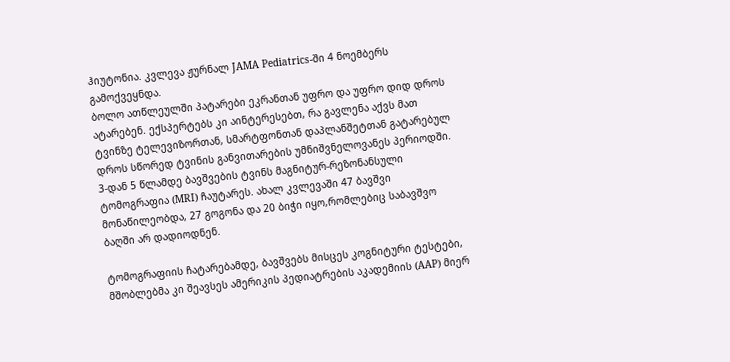ჰიუტონია. კვლევა ჟურნალ JAMA Pediatrics-ში 4 ნოემბერს გამოქვეყნდა.
ბოლო ათწლეულში პატარები ეკრანთან უფრო და უფრო დიდ დროს ატარებენ. ექსპერტებს კი აინტერესებთ, რა გავლენა აქვს მათ ტვინზე ტელევიზორთან, სმარტფონთან დაპლანშეტთან გატარებულ დროს სწორედ ტვინის განვითარების უმნიშვნელოვანეს პერიოდში.
3-დან 5 წლამდე ბავშვების ტვინს მაგნიტურ-რეზონანსული ტომოგრაფია (MRI) ჩაუტარეს. ახალ კვლევაში 47 ბავშვი მონაწილეობდა, 27 გოგონა და 20 ბიჭი იყო,რომლებიც საბავშვო ბაღში არ დადიოდნენ.

ტომოგრაფიის ჩატარებამდე, ბავშვებს მისცეს კოგნიტური ტესტები, მშობლებმა კი შეავსეს ამერიკის პედიატრების აკადემიის (AAP) მიერ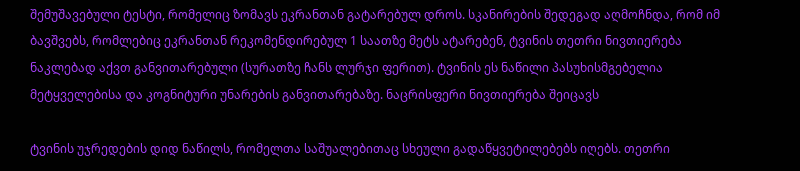შემუშავებული ტესტი, რომელიც ზომავს ეკრანთან გატარებულ დროს. სკანირების შედეგად აღმოჩნდა, რომ იმ ბავშვებს, რომლებიც ეკრანთან რეკომენდირებულ 1 საათზე მეტს ატარებენ, ტვინის თეთრი ნივთიერება ნაკლებად აქვთ განვითარებული (სურათზე ჩანს ლურჯი ფერით). ტვინის ეს ნაწილი პასუხისმგებელია მეტყველებისა და კოგნიტური უნარების განვითარებაზე. ნაცრისფერი ნივთიერება შეიცავს

ტვინის უჯრედების დიდ ნაწილს, რომელთა საშუალებითაც სხეული გადაწყვეტილებებს იღებს. თეთრი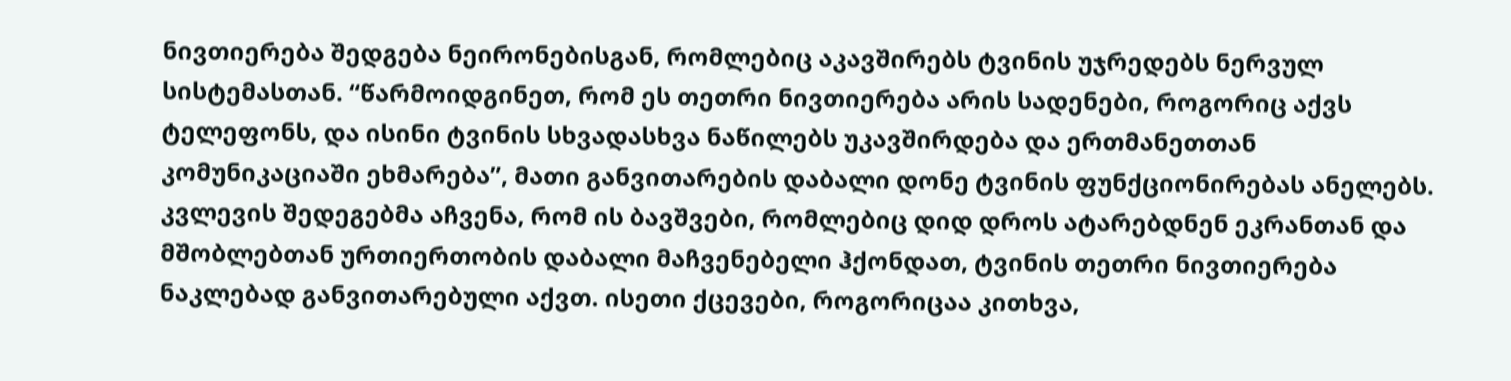ნივთიერება შედგება ნეირონებისგან, რომლებიც აკავშირებს ტვინის უჯრედებს ნერვულ სისტემასთან. “წარმოიდგინეთ, რომ ეს თეთრი ნივთიერება არის სადენები, როგორიც აქვს ტელეფონს, და ისინი ტვინის სხვადასხვა ნაწილებს უკავშირდება და ერთმანეთთან კომუნიკაციაში ეხმარება”, მათი განვითარების დაბალი დონე ტვინის ფუნქციონირებას ანელებს. კვლევის შედეგებმა აჩვენა, რომ ის ბავშვები, რომლებიც დიდ დროს ატარებდნენ ეკრანთან და მშობლებთან ურთიერთობის დაბალი მაჩვენებელი ჰქონდათ, ტვინის თეთრი ნივთიერება ნაკლებად განვითარებული აქვთ. ისეთი ქცევები, როგორიცაა კითხვა,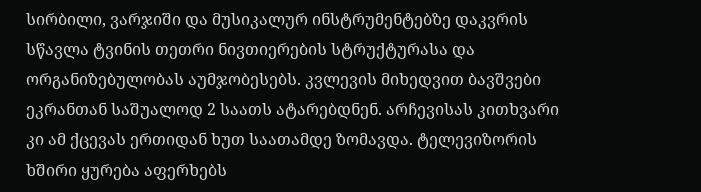სირბილი, ვარჯიში და მუსიკალურ ინსტრუმენტებზე დაკვრის სწავლა ტვინის თეთრი ნივთიერების სტრუქტურასა და ორგანიზებულობას აუმჯობესებს. კვლევის მიხედვით ბავშვები ეკრანთან საშუალოდ 2 საათს ატარებდნენ. არჩევისას კითხვარი კი ამ ქცევას ერთიდან ხუთ საათამდე ზომავდა. ტელევიზორის ხშირი ყურება აფერხებს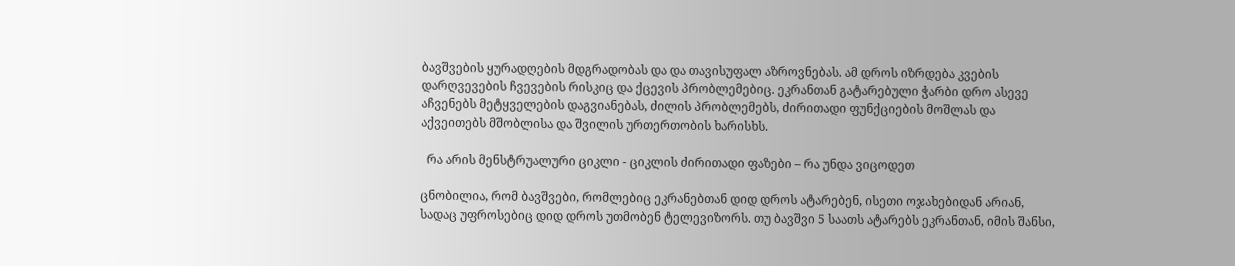ბავშვების ყურადღების მდგრადობას და და თავისუფალ აზროვნებას. ამ დროს იზრდება კვების დარღვევების ჩვევების რისკიც და ქცევის პრობლემებიც. ეკრანთან გატარებული ჭარბი დრო ასევე აჩვენებს მეტყველების დაგვიანებას, ძილის პრობლემებს, ძირითადი ფუნქციების მოშლას და აქვეითებს მშობლისა და შვილის ურთერთობის ხარისხს.

  რა არის მენსტრუალური ციკლი - ციკლის ძირითადი ფაზები – რა უნდა ვიცოდეთ

ცნობილია, რომ ბავშვები, რომლებიც ეკრანებთან დიდ დროს ატარებენ, ისეთი ოჯახებიდან არიან, სადაც უფროსებიც დიდ დროს უთმობენ ტელევიზორს. თუ ბავშვი 5 საათს ატარებს ეკრანთან, იმის შანსი,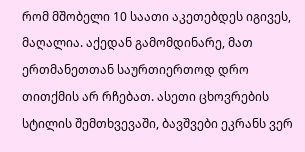რომ მშობელი 10 საათი აკეთებდეს იგივეს, მაღალია. აქედან გამომდინარე, მათ ერთმანეთთან საურთიერთოდ დრო თითქმის არ რჩებათ. ასეთი ცხოვრების სტილის შემთხვევაში, ბავშვები ეკრანს ვერ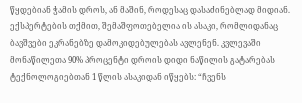წყდებიან ჭამის დროს, ან მაშინ, როდესაც დასაძინებლად მიდიან.
ექსპერტების თქმით, შემაშფოთებელია ის ასაკი, რომლიდანაც ბავშვები ეკრანებზე დამოკიდებულებას ავლენენ. კვლევაში მონაწილეთა 90% პროცენტი დროის დიდი ნაწილის გატარებას ტექნოლოგიებთან 1 წლის ასაკიდან იწყებს: “ჩვენს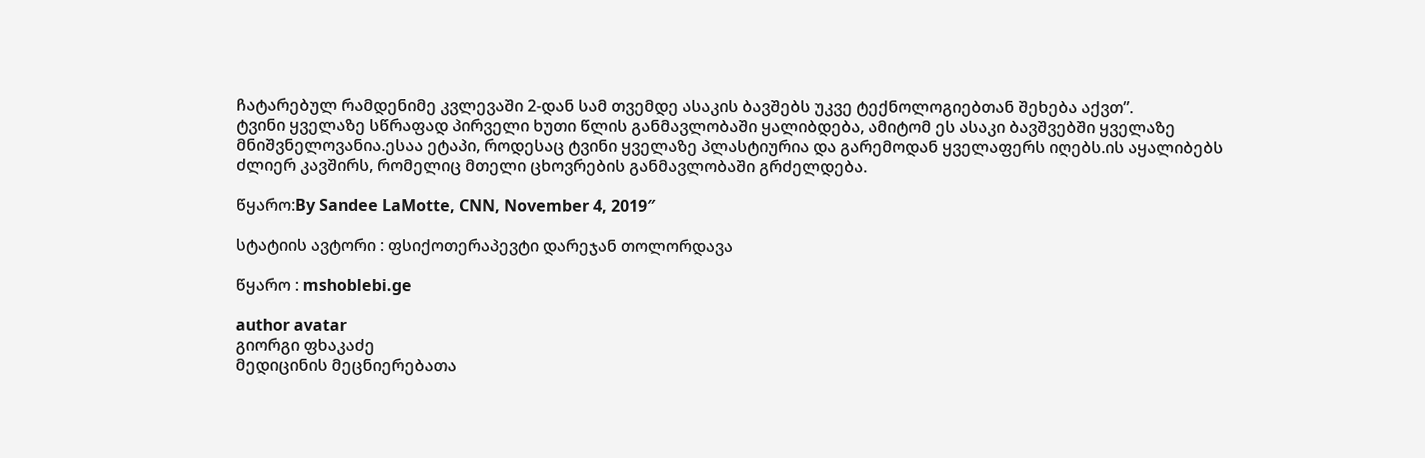ჩატარებულ რამდენიმე კვლევაში 2-დან სამ თვემდე ასაკის ბავშებს უკვე ტექნოლოგიებთან შეხება აქვთ”.
ტვინი ყველაზე სწრაფად პირველი ხუთი წლის განმავლობაში ყალიბდება, ამიტომ ეს ასაკი ბავშვებში ყველაზე მნიშვნელოვანია.ესაა ეტაპი, როდესაც ტვინი ყველაზე პლასტიურია და გარემოდან ყველაფერს იღებს.ის აყალიბებს ძლიერ კავშირს, რომელიც მთელი ცხოვრების განმავლობაში გრძელდება.

წყარო:By Sandee LaMotte, CNN, November 4, 2019″

სტატიის ავტორი : ფსიქოთერაპევტი დარეჯან თოლორდავა

წყარო : mshoblebi.ge

author avatar
გიორგი ფხაკაძე
მედიცინის მეცნიერებათა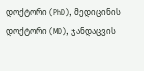დოქტორი (PhD), მედიცინის დოქტორი (MD), ჯანდაცვის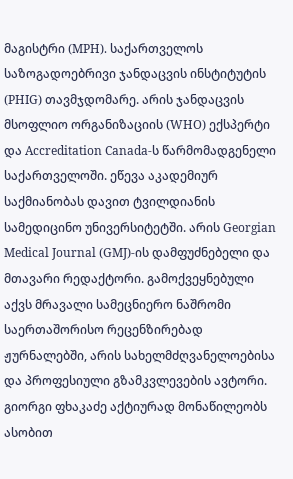მაგისტრი (MPH). საქართველოს საზოგადოებრივი ჯანდაცვის ინსტიტუტის (PHIG) თავმჯდომარე. არის ჯანდაცვის მსოფლიო ორგანიზაციის (WHO) ექსპერტი და Accreditation Canada-ს წარმომადგენელი საქართველოში. ეწევა აკადემიურ საქმიანობას დავით ტვილდიანის სამედიცინო უნივერსიტეტში. არის Georgian Medical Journal (GMJ)-ის დამფუძნებელი და მთავარი რედაქტორი. გამოქვეყნებული აქვს მრავალი სამეცნიერო ნაშრომი საერთაშორისო რეცენზირებად ჟურნალებში, არის სახელმძღვანელოებისა და პროფესიული გზამკვლევების ავტორი. გიორგი ფხაკაძე აქტიურად მონაწილეობს ასობით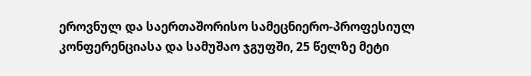ეროვნულ და საერთაშორისო სამეცნიერო-პროფესიულ კონფერენციასა და სამუშაო ჯგუფში, 25 წელზე მეტი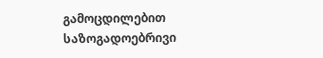გამოცდილებით საზოგადოებრივი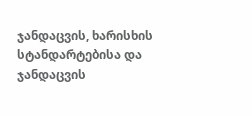ჯანდაცვის, ხარისხის სტანდარტებისა და ჯანდაცვის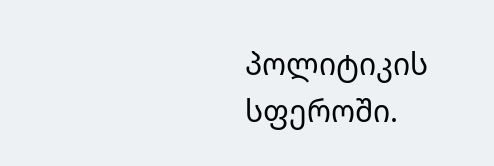პოლიტიკის სფეროში.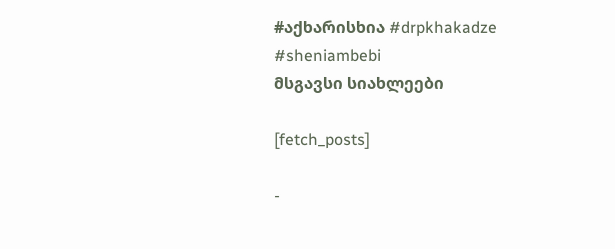#აქხარისხია #drpkhakadze #sheniambebi
მსგავსი სიახლეები

[fetch_posts]

-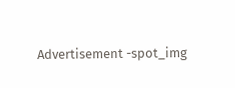Advertisement -spot_img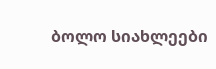ბოლო სიახლეები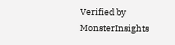Verified by MonsterInsights